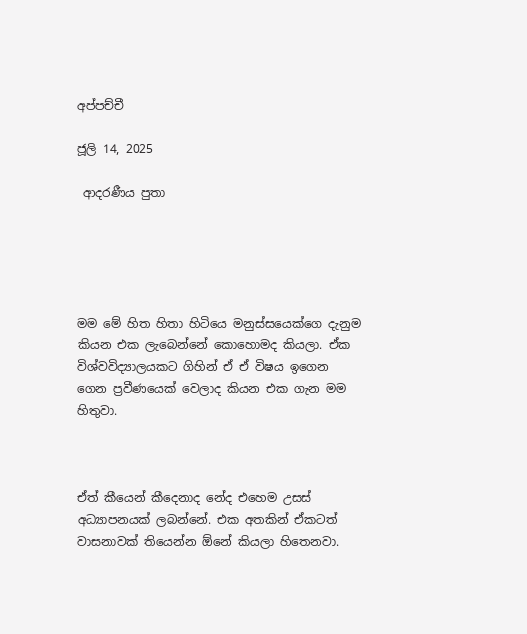අප්පච්චී

ජූලි 14, 2025

 ආදරණීය පුතා





මම මේ හිත හිතා හිටියෙ මනුස්සයෙක්ගෙ දැනුම කියන එක ලැබෙන්නේ කොහොමද කියලා. ඒක විශ්වවිද්‍යාලයකට ගිහින් ඒ ඒ විෂය ඉගෙන ගෙන ප්‍රවීණයෙක් වෙලාද කියන එක ගැන මම හිතුවා.



ඒත් කීයෙන් කීදෙනාද නේද එහෙම උසස් අධ්‍යාපනයක් ලබන්නේ. එක අතකින් ඒකටත් වාසනාවක් තියෙන්න ඕනේ කියලා හිතෙනවා.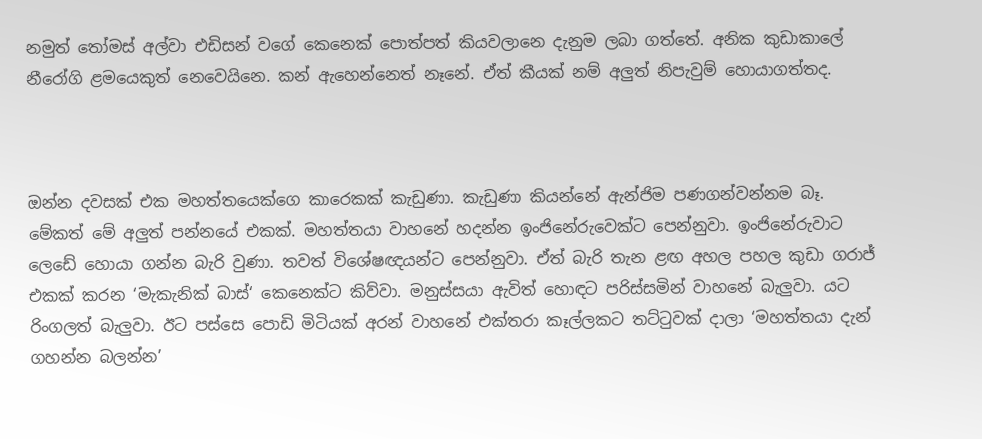නමුත් තෝමස් අල්වා එඩිසන් වගේ කෙනෙක් පොත්පත් කියවලානෙ දැනුම ලබා ගත්තේ. අනික කුඩාකාලේ නීරෝගි ළමයෙකුත් නෙවෙයිනෙ. කන් ඇහෙන්නෙත් නෑනේ. ඒත් කීයක් නම් අලුත් නිපැවුම් හොයාගත්තද.



ඔන්න දවසක් එක මහත්තයෙක්ගෙ කාරෙකක් කැඩුණා. කැඩුණා කියන්නේ ඇන්ජිම පණගන්වන්නම බෑ. මේකත් මේ අලුත් පන්නයේ එකක්. මහත්තයා වාහනේ හදන්න ඉංජිනේරුවෙක්ට පෙන්නුවා. ඉංජිනේරුවාට ලෙඩේ හොයා ගන්න බැරි වුණා. තවත් විශේෂඥයන්ට පෙන්නුවා. ඒත් බැරි තැන ළඟ අහල පහල කුඩා ගරාජ් එකක් කරන ‘මැකැනික් බාස්‘ කෙනෙක්ට කිව්වා. මනුස්සයා ඇවිත් හොඳට පරිස්සමින් වාහනේ බැලුවා. යට රිංගලත් බැලුවා. ඊට පස්සෙ පොඩි මිටියක් අරන් වාහනේ එක්තරා කෑල්ලකට තට්ටුවක් දාලා ‘මහත්තයා දැන් ගහන්න බලන්න’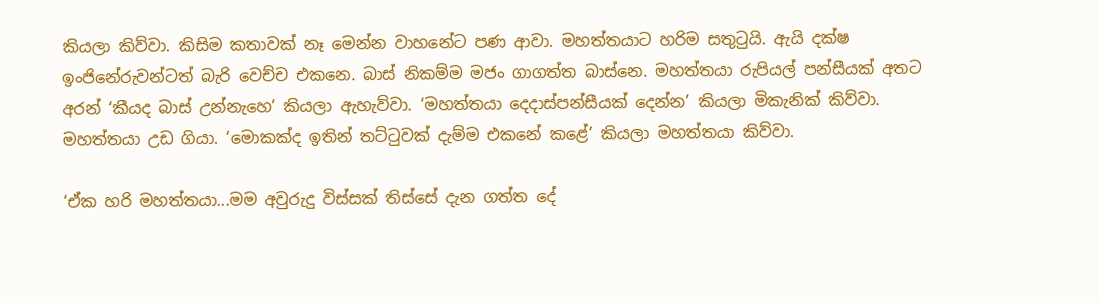කියලා කිව්වා. කිසිම කතාවක් නෑ මෙන්න වාහනේට පණ ආවා. මහත්තයාට හරිම සතුටුයි. ඇයි දක්ෂ ඉංජිනේරුවන්ටත් බැරි වෙච්ච එකනෙ. බාස් නිකම්ම මජං ගාගත්ත බාස්නෙ. මහත්තයා රුපියල් පන්සීයක් අතට අරන් ‘කීයද බාස් උන්නැහෙ’ කියලා ඇහැව්වා. ‘මහත්තයා දෙදාස්පන්සීයක් දෙන්න’ කියලා මිකැනික් කිව්වා. මහත්තයා උඩ ගියා. ‘මොකක්ද ඉතින් තට්ටුවක් දැම්ම එකනේ කළේ’ කියලා මහත්තයා කිව්වා.

‘ඒක හරි මහත්තයා...මම අවුරුදු විස්සක් තිස්සේ දැන ගත්ත දේ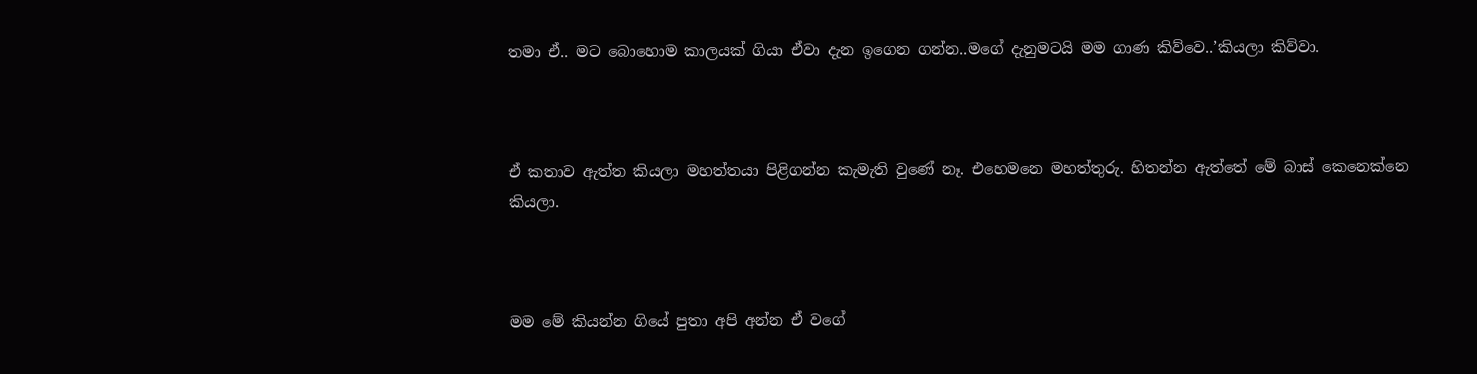තමා ඒ.. මට බොහොම කාලයක් ගියා ඒවා දැන ඉගෙන ගන්න..මගේ දැනුමටයි මම ගාණ කිව්වෙ..’කියලා කිව්වා.



ඒ කතාව ඇත්ත කියලා මහත්තයා පිළිගන්න කැමැති වුණේ නෑ. එහෙමනෙ මහත්තුරු. හිතන්න ඇත්තේ මේ බාස් කෙනෙක්නෙ කියලා.



මම මේ කියන්න ගියේ පුතා අපි අන්න ඒ වගේ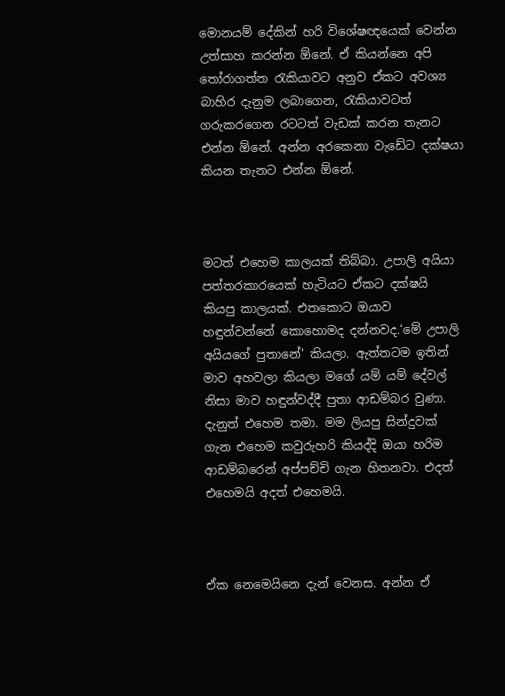මොනයම් දේකින් හරි විශේෂඥයෙක් වෙන්න උත්සාහ කරන්න ඕනේ. ඒ කියන්නෙ අපි තෝරාගත්ත රැකියාවට අනුව ඒකට අවශ්‍ය බාහිර දැනුම ලබාගෙන, රැකියාවටත් ගරුකරගෙන රටටත් වැඩක් කරන තැනට එන්න ඕනේ. අන්න අරකෙනා වැඩේට දක්ෂයා කියන තැනට එන්න ඕනේ.



මටත් එහෙම කාලයක් තිබ්බා. උපාලි අයියා පත්තරකාරයෙක් හැටියට ඒකට දක්ෂයි කියපු කාලයක්. එතකොට ඔයාව හඳුන්වන්නේ කොහොමද දන්නවද.‘මේ උපාලි අයියගේ පුතානේ’ කියලා. ඇත්තටම ඉතින් මාව අහවලා කියලා මගේ යම් යම් දේවල් නිසා මාව හඳුන්වද්දී පුතා ආඩම්බර වුණා. දැනුත් එහෙම තමා. මම ලියපු සින්දුවක් ගැන එහෙම කවුරුහරි කියද්දි ඔයා හරිම ආඩම්බරෙන් අප්පච්චි ගැන හිතනවා. එදත් එහෙමයි අදත් එහෙමයි.



ඒක නෙමෙයිනෙ දැන් වෙනස. අන්න ඒ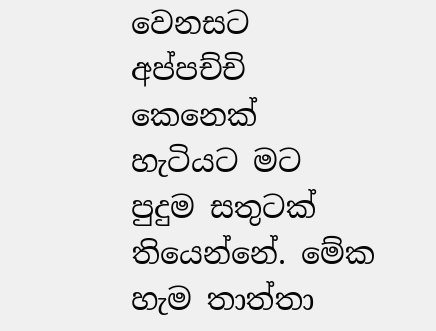වෙනසට අප්පච්චි කෙනෙක් හැටියට මට පුදුම සතුටක් තියෙන්නේ. මේක හැම තාත්තා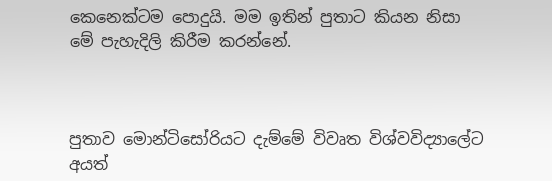කෙනෙක්ටම පොදුයි. මම ඉතින් පුතාට කියන නිසා මේ පැහැදිලි කිරීම කරන්නේ.



පුතාව මොන්ටිසෝරියට දැම්මේ විවෘත විශ්වවිද්‍යාලේට අයත්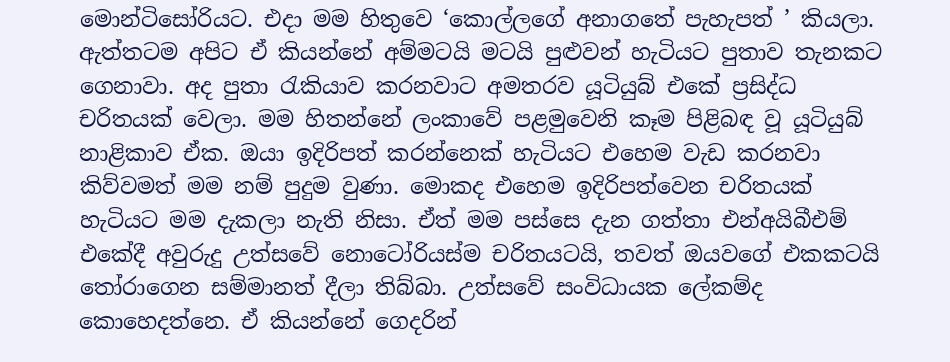මොන්ටිසෝරියට. එදා මම හිතුවෙ ‘කොල්ලගේ අනාගතේ පැහැපත් ’ කියලා. ඇත්තටම අපිට ඒ කියන්නේ අම්මටයි මටයි පුළුවන් හැටියට පුතාව තැනකට ගෙනාවා. අද පුතා රැකියාව කරනවාට අමතරව යූටියුබ් එකේ ප්‍රසිද්ධ චරිතයක් වෙලා. මම හිතන්නේ ලංකාවේ පළමුවෙනි කෑම පිළිබඳ වූ යූටියුබ් නාළිකාව ඒක. ඔයා ඉදිරිපත් කරන්නෙක් හැටියට එහෙම වැඩ කරනවා කිව්වමත් මම නම් පුදුම වුණා. මොකද එහෙම ඉදිරිපත්වෙන චරිතයක් හැටියට මම දැකලා නැති නිසා. ඒත් මම පස්සෙ දැන ගත්තා එන්අයිබීඑම් එකේදී අවුරුදු උත්සවේ නොටෝරියස්ම චරිතයටයි, තවත් ඔයවගේ එකකටයි තෝරාගෙන සම්මානත් දීලා තිබ්බා. උත්සවේ සංවිධායක ලේකම්ද කොහෙදත්නෙ. ඒ කියන්නේ ගෙදරින්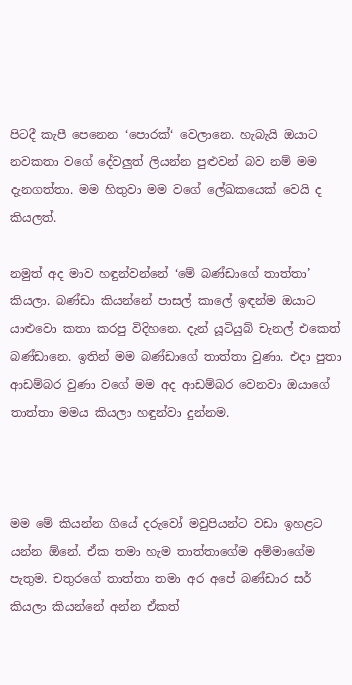පිටදී කැපී පෙනෙන ‘පොරක්‘ වෙලානෙ. හැබැයි ඔයාට නවකතා වගේ දේවලුත් ලියන්න පුළුවන් බව නම් මම දැනගත්තා. මම හිතුවා මම වගේ ලේඛකයෙක් වෙයි ද කියලත්.

නමුත් අද මාව හඳුන්වන්නේ ‘මේ බණ්ඩාගේ තාත්තා’ කියලා. බණ්ඩා කියන්නේ පාසල් කාලේ ඉඳන්ම ඔයාට යාළුවො කතා කරපු විදිහනෙ. දැන් යූටියුබ් චැනල් එකෙත් බණ්ඩානෙ. ඉතින් මම බණ්ඩාගේ තාත්තා වුණා. එදා පුතා ආඩම්බර වුණා වගේ මම අද ආඩම්බර වෙනවා ඔයාගේ තාත්තා මමය කියලා හඳුන්වා දුන්නම.



මම මේ කියන්න ගියේ දරුවෝ මවුපියන්ට වඩා ඉහළට යන්න ඕනේ. ඒක තමා හැම තාත්තාගේම අම්මාගේම පැතුම. චතුරගේ තාත්තා තමා අර අපේ බණ්ඩාර සර් කියලා කියන්නේ අන්න ඒකත්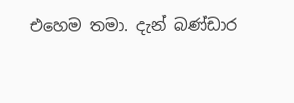එහෙම තමා. දැන් බණ්ඩාර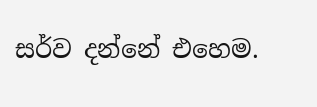සර්ව දන්නේ එහෙම.